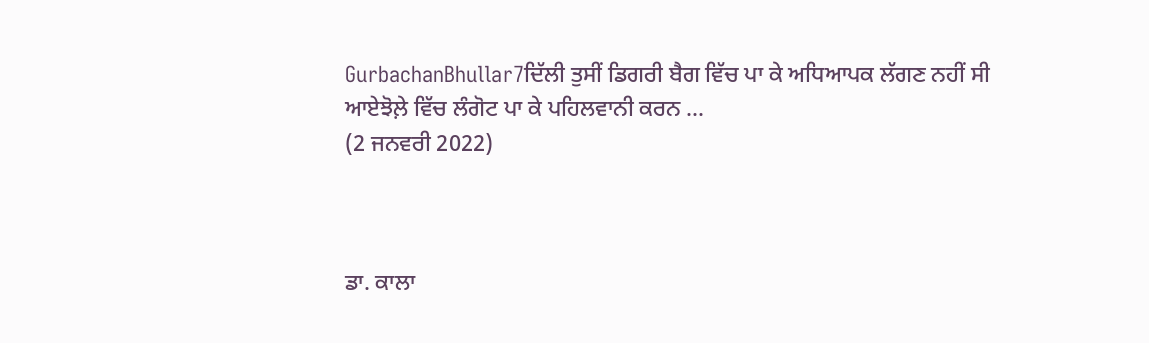GurbachanBhullar7ਦਿੱਲੀ ਤੁਸੀਂ ਡਿਗਰੀ ਬੈਗ ਵਿੱਚ ਪਾ ਕੇ ਅਧਿਆਪਕ ਲੱਗਣ ਨਹੀਂ ਸੀ ਆਏਝੋਲ਼ੇ ਵਿੱਚ ਲੰਗੋਟ ਪਾ ਕੇ ਪਹਿਲਵਾਨੀ ਕਰਨ ...
(2 ਜਨਵਰੀ 2022)



ਡਾ. ਕਾਲਾ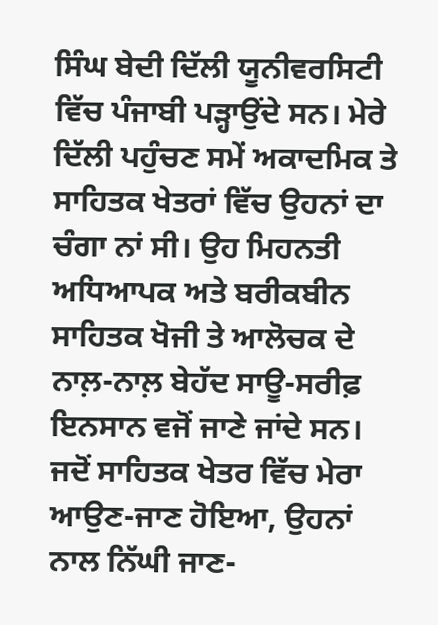ਸਿੰਘ ਬੇਦੀ ਦਿੱਲੀ ਯੂਨੀਵਰਸਿਟੀ ਵਿੱਚ ਪੰਜਾਬੀ ਪੜ੍ਹਾਉਂਦੇ ਸਨ। ਮੇਰੇ ਦਿੱਲੀ ਪਹੁੰਚਣ ਸਮੇਂ ਅਕਾਦਮਿਕ ਤੇ ਸਾਹਿਤਕ ਖੇਤਰਾਂ ਵਿੱਚ ਉਹਨਾਂ ਦਾ ਚੰਗਾ ਨਾਂ ਸੀ। ਉਹ ਮਿਹਨਤੀ ਅਧਿਆਪਕ ਅਤੇ ਬਰੀਕਬੀਨ ਸਾਹਿਤਕ ਖੋਜੀ ਤੇ ਆਲੋਚਕ ਦੇ ਨਾਲ਼-ਨਾਲ਼ ਬੇਹੱਦ ਸਾਊ-ਸਰੀਫ਼ ਇਨਸਾਨ ਵਜੋਂ ਜਾਣੇ ਜਾਂਦੇ ਸਨ। ਜਦੋਂ ਸਾਹਿਤਕ ਖੇਤਰ ਵਿੱਚ ਮੇਰਾ ਆਉਣ-ਜਾਣ ਹੋਇਆ, ਉਹਨਾਂ ਨਾਲ ਨਿੱਘੀ ਜਾਣ-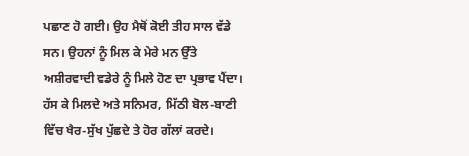ਪਛਾਣ ਹੋ ਗਈ। ਉਹ ਮੈਥੋਂ ਕੋਈ ਤੀਹ ਸਾਲ ਵੱਡੇ ਸਨ। ਉਹਨਾਂ ਨੂੰ ਮਿਲ ਕੇ ਮੇਰੇ ਮਨ ਉੱਤੇ ਅਸ਼ੀਰਵਾਦੀ ਵਡੇਰੇ ਨੂੰ ਮਿਲੇ ਹੋਣ ਦਾ ਪ੍ਰਭਾਵ ਪੈਂਦਾ। ਹੱਸ ਕੇ ਮਿਲਦੇ ਅਤੇ ਸਨਿਮਰ, ਮਿੱਠੀ ਬੋਲ-ਬਾਣੀ ਵਿੱਚ ਖੈਰ-ਸੁੱਖ ਪੁੱਛਦੇ ਤੇ ਹੋਰ ਗੱਲਾਂ ਕਰਦੇ।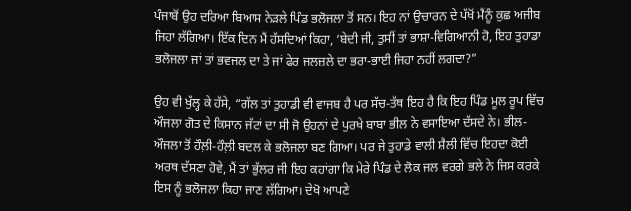ਪੰਜਾਬੋਂ ਉਹ ਦਰਿਆ ਬਿਆਸ ਨੇੜਲੇ ਪਿੰਡ ਭਲੋਜਲਾ ਤੋਂ ਸਨ। ਇਹ ਨਾਂ ਉਚਾਰਨ ਦੇ ਪੱਖੋਂ ਮੈਂਨੂੰ ਕੁਛ ਅਜੀਬ ਜਿਹਾ ਲੱਗਿਆ। ਇੱਕ ਦਿਨ ਮੈਂ ਹੱਸਦਿਆਂ ਕਿਹਾ, ‘ਬੇਦੀ ਜੀ, ਤੁਸੀਂ ਤਾਂ ਭਾਸ਼ਾ-ਵਿਗਿਆਨੀ ਹੋ, ਇਹ ਤੁਹਾਡਾ ਭਲੋਜਲਾ ਜਾਂ ਤਾਂ ਭਵਜਲ ਦਾ ਤੇ ਜਾਂ ਫੇਰ ਜਲਜ਼ਲੇ ਦਾ ਭਰਾ-ਭਾਈ ਜਿਹਾ ਨਹੀਂ ਲਗਦਾ?”

ਉਹ ਵੀ ਖੁੱਲ੍ਹ ਕੇ ਹੱਸੇ, “ਗੱਲ ਤਾਂ ਤੁਹਾਡੀ ਵੀ ਵਾਜਬ ਹੈ ਪਰ ਸੱਚ-ਤੱਥ ਇਹ ਹੈ ਕਿ ਇਹ ਪਿੰਡ ਮੂਲ ਰੂਪ ਵਿੱਚ ਔਜਲਾ ਗੋਤ ਦੇ ਕਿਸਾਨ ਜੱਟਾਂ ਦਾ ਸੀ ਜੋ ਉਹਨਾਂ ਦੇ ਪੁਰਖੇ ਬਾਬਾ ਭੀਲ ਨੇ ਵਸਾਇਆ ਦੱਸਦੇ ਨੇ। ਭੀਲ-ਔਜਲਾ ਤੋਂ ਹੌਲ਼ੀ-ਹੌਲ਼ੀ ਬਦਲ ਕੇ ਭਲੋਜਲਾ ਬਣ ਗਿਆ। ਪਰ ਜੇ ਤੁਹਾਡੇ ਵਾਲੀ ਸ਼ੈਲੀ ਵਿੱਚ ਇਹਦਾ ਕੋਈ ਅਰਥ ਦੱਸਣਾ ਹੋਵੇ, ਮੈਂ ਤਾਂ ਭੁੱਲਰ ਜੀ ਇਹ ਕਹਾਂਗਾ ਕਿ ਮੇਰੇ ਪਿੰਡ ਦੇ ਲੋਕ ਜਲ ਵਰਗੇ ਭਲੇ ਨੇ ਜਿਸ ਕਰਕੇ ਇਸ ਨੂੰ ਭਲੋਜਲਾ ਕਿਹਾ ਜਾਣ ਲੱਗਿਆ। ਦੇਖੋ ਆਪਣੇ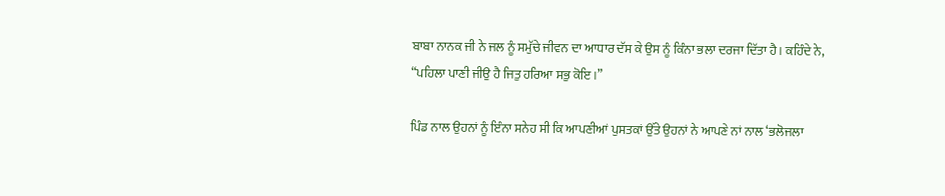ਬਾਬਾ ਨਾਨਕ ਜੀ ਨੇ ਜਲ ਨੂੰ ਸਮੁੱਚੇ ਜੀਵਨ ਦਾ ਆਧਾਰ ਦੱਸ ਕੇ ਉਸ ਨੂੰ ਕਿੰਨਾ ਭਲਾ ਦਰਜਾ ਦਿੱਤਾ ਹੈ। ਕਹਿੰਦੇ ਨੇ, “ਪਹਿਲਾ ਪਾਣੀ ਜੀਉ ਹੈ ਜਿਤੁ ਹਰਿਆ ਸਭੁ ਕੋਇ।”

ਪਿੰਡ ਨਾਲ ਉਹਨਾਂ ਨੂੰ ਇੰਨਾ ਸਨੇਹ ਸੀ ਕਿ ਆਪਣੀਆਂ ਪੁਸਤਕਾਂ ਉੱਤੇ ਉਹਨਾਂ ਨੇ ਆਪਣੇ ਨਾਂ ਨਾਲ ‘ਭਲੋਜਲਾ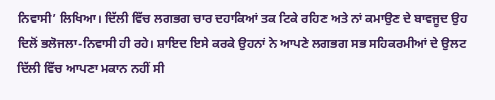ਨਿਵਾਸੀ’ ਲਿਖਿਆ। ਦਿੱਲੀ ਵਿੱਚ ਲਗਭਗ ਚਾਰ ਦਹਾਕਿਆਂ ਤਕ ਟਿਕੇ ਰਹਿਣ ਅਤੇ ਨਾਂ ਕਮਾਉਣ ਦੇ ਬਾਵਜੂਦ ਉਹ ਦਿਲੋਂ ਭਲੋਜਲਾ-ਨਿਵਾਸੀ ਹੀ ਰਹੇ। ਸ਼ਾਇਦ ਇਸੇ ਕਰਕੇ ਉਹਨਾਂ ਨੇ ਆਪਣੇ ਲਗਭਗ ਸਭ ਸਹਿਕਰਮੀਆਂ ਦੇ ਉਲਟ ਦਿੱਲੀ ਵਿੱਚ ਆਪਣਾ ਮਕਾਨ ਨਹੀਂ ਸੀ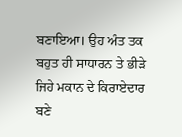ਬਣਾਇਆ। ਉਹ ਅੰਤ ਤਕ ਬਹੁਤ ਹੀ ਸਾਧਾਰਨ ਤੇ ਭੀੜੇ ਜਿਹੇ ਮਕਾਨ ਦੇ ਕਿਰਾਏਦਾਰ ਬਣੇ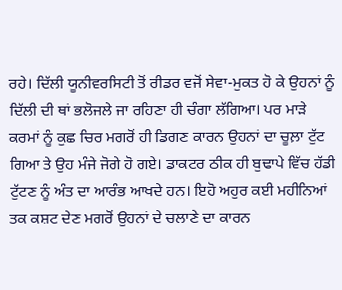ਰਹੇ। ਦਿੱਲੀ ਯੂਨੀਵਰਸਿਟੀ ਤੋਂ ਰੀਡਰ ਵਜੋਂ ਸੇਵਾ-ਮੁਕਤ ਹੋ ਕੇ ਉਹਨਾਂ ਨੂੰ ਦਿੱਲੀ ਦੀ ਥਾਂ ਭਲੋਜਲੇ ਜਾ ਰਹਿਣਾ ਹੀ ਚੰਗਾ ਲੱਗਿਆ। ਪਰ ਮਾੜੇ ਕਰਮਾਂ ਨੂੰ ਕੁਛ ਚਿਰ ਮਗਰੋਂ ਹੀ ਡਿਗਣ ਕਾਰਨ ਉਹਨਾਂ ਦਾ ਚੂਲ਼ਾ ਟੁੱਟ ਗਿਆ ਤੇ ਉਹ ਮੰਜੇ ਜੋਗੇ ਹੋ ਗਏ। ਡਾਕਟਰ ਠੀਕ ਹੀ ਬੁਢਾਪੇ ਵਿੱਚ ਹੱਡੀ ਟੁੱਟਣ ਨੂੰ ਅੰਤ ਦਾ ਆਰੰਭ ਆਖਦੇ ਹਨ। ਇਹੋ ਅਹੁਰ ਕਈ ਮਹੀਨਿਆਂ ਤਕ ਕਸ਼ਟ ਦੇਣ ਮਗਰੋਂ ਉਹਨਾਂ ਦੇ ਚਲਾਣੇ ਦਾ ਕਾਰਨ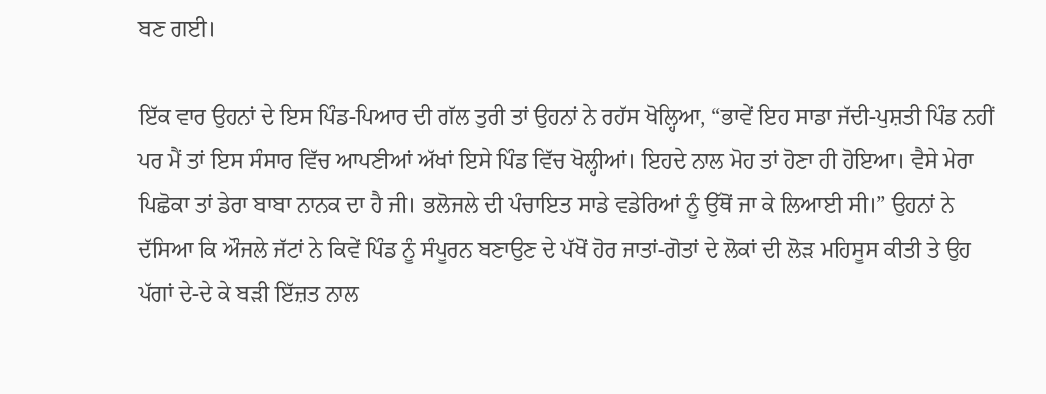ਬਣ ਗਈ।

ਇੱਕ ਵਾਰ ਉਹਨਾਂ ਦੇ ਇਸ ਪਿੰਡ-ਪਿਆਰ ਦੀ ਗੱਲ ਤੁਰੀ ਤਾਂ ਉਹਨਾਂ ਨੇ ਰਹੱਸ ਖੋਲ੍ਹਿਆ, “ਭਾਵੇਂ ਇਹ ਸਾਡਾ ਜੱਦੀ-ਪੁਸ਼ਤੀ ਪਿੰਡ ਨਹੀਂ ਪਰ ਮੈਂ ਤਾਂ ਇਸ ਸੰਸਾਰ ਵਿੱਚ ਆਪਣੀਆਂ ਅੱਖਾਂ ਇਸੇ ਪਿੰਡ ਵਿੱਚ ਖੋਲ੍ਹੀਆਂ। ਇਹਦੇ ਨਾਲ ਮੋਹ ਤਾਂ ਹੋਣਾ ਹੀ ਹੋਇਆ। ਵੈਸੇ ਮੇਰਾ ਪਿਛੋਕਾ ਤਾਂ ਡੇਰਾ ਬਾਬਾ ਨਾਨਕ ਦਾ ਹੈ ਜੀ। ਭਲੋਜਲੇ ਦੀ ਪੰਚਾਇਤ ਸਾਡੇ ਵਡੇਰਿਆਂ ਨੂੰ ਉੱਥੋਂ ਜਾ ਕੇ ਲਿਆਈ ਸੀ।” ਉਹਨਾਂ ਨੇ ਦੱਸਿਆ ਕਿ ਔਜਲੇ ਜੱਟਾਂ ਨੇ ਕਿਵੇਂ ਪਿੰਡ ਨੂੰ ਸੰਪੂਰਨ ਬਣਾਉਣ ਦੇ ਪੱਖੋਂ ਹੋਰ ਜਾਤਾਂ-ਗੋਤਾਂ ਦੇ ਲੋਕਾਂ ਦੀ ਲੋੜ ਮਹਿਸੂਸ ਕੀਤੀ ਤੇ ਉਹ ਪੱਗਾਂ ਦੇ-ਦੇ ਕੇ ਬੜੀ ਇੱਜ਼ਤ ਨਾਲ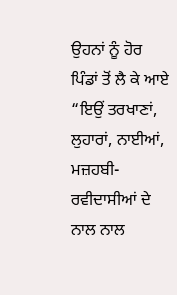ਉਹਨਾਂ ਨੂੰ ਹੋਰ ਪਿੰਡਾਂ ਤੋਂ ਲੈ ਕੇ ਆਏ “ਇਉਂ ਤਰਖਾਣਾਂ, ਲੁਹਾਰਾਂ, ਨਾਈਆਂ, ਮਜ਼ਹਬੀ-ਰਵੀਦਾਸੀਆਂ ਦੇ ਨਾਲ ਨਾਲ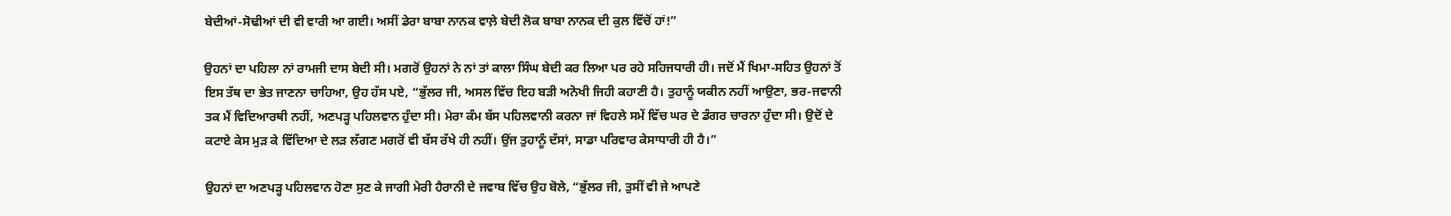ਬੇਦੀਆਂ-ਸੋਢੀਆਂ ਦੀ ਵੀ ਵਾਰੀ ਆ ਗਈ। ਅਸੀਂ ਡੇਰਾ ਬਾਬਾ ਨਾਨਕ ਵਾਲ਼ੇ ਬੇਦੀ ਲੋਕ ਬਾਬਾ ਨਾਨਕ ਦੀ ਕੁਲ ਵਿੱਚੋਂ ਹਾਂ!”

ਉਹਨਾਂ ਦਾ ਪਹਿਲਾ ਨਾਂ ਰਾਮਜੀ ਦਾਸ ਬੇਦੀ ਸੀ। ਮਗਰੋਂ ਉਹਨਾਂ ਨੇ ਨਾਂ ਤਾਂ ਕਾਲਾ ਸਿੰਘ ਬੇਦੀ ਕਰ ਲਿਆ ਪਰ ਰਹੇ ਸਹਿਜਧਾਰੀ ਹੀ। ਜਦੋਂ ਮੈਂ ਖਿਮਾ-ਸਹਿਤ ਉਹਨਾਂ ਤੋਂ ਇਸ ਤੱਥ ਦਾ ਭੇਤ ਜਾਣਨਾ ਚਾਹਿਆ, ਉਹ ਹੱਸ ਪਏ, “ਭੁੱਲਰ ਜੀ, ਅਸਲ ਵਿੱਚ ਇਹ ਬੜੀ ਅਨੋਖੀ ਜਿਹੀ ਕਹਾਣੀ ਹੈ। ਤੁਹਾਨੂੰ ਯਕੀਨ ਨਹੀਂ ਆਉਣਾ, ਭਰ-ਜਵਾਨੀ ਤਕ ਮੈਂ ਵਿਦਿਆਰਥੀ ਨਹੀਂ, ਅਣਪੜ੍ਹ ਪਹਿਲਵਾਨ ਹੁੰਦਾ ਸੀ। ਮੇਰਾ ਕੰਮ ਬੱਸ ਪਹਿਲਵਾਨੀ ਕਰਨਾ ਜਾਂ ਵਿਹਲੇ ਸਮੇਂ ਵਿੱਚ ਘਰ ਦੇ ਡੰਗਰ ਚਾਰਨਾ ਹੁੰਦਾ ਸੀ। ਉਦੋਂ ਦੇ ਕਟਾਏ ਕੇਸ ਮੁੜ ਕੇ ਵਿੱਦਿਆ ਦੇ ਲੜ ਲੱਗਣ ਮਗਰੋਂ ਵੀ ਬੱਸ ਰੱਖੇ ਹੀ ਨਹੀਂ। ਉਂਜ ਤੁਹਾਨੂੰ ਦੱਸਾਂ, ਸਾਡਾ ਪਰਿਵਾਰ ਕੇਸਾਧਾਰੀ ਹੀ ਹੈ।”

ਉਹਨਾਂ ਦਾ ਅਣਪੜ੍ਹ ਪਹਿਲਵਾਨ ਹੋਣਾ ਸੁਣ ਕੇ ਜਾਗੀ ਮੇਰੀ ਹੈਰਾਨੀ ਦੇ ਜਵਾਬ ਵਿੱਚ ਉਹ ਬੋਲੇ, “ਭੁੱਲਰ ਜੀ, ਤੁਸੀਂ ਵੀ ਜੇ ਆਪਣੇ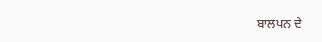ਬਾਲਪਨ ਦੇ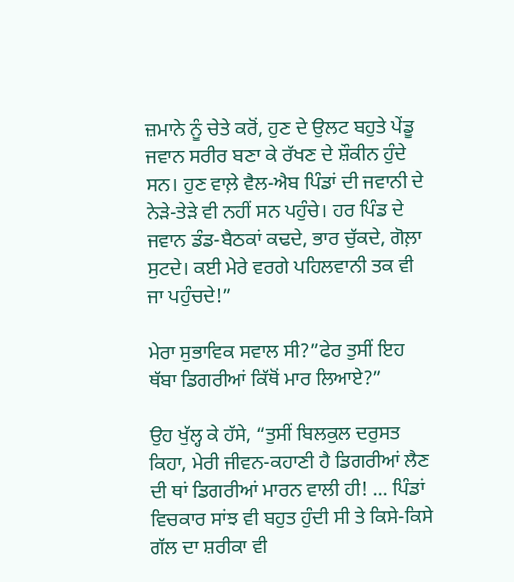ਜ਼ਮਾਨੇ ਨੂੰ ਚੇਤੇ ਕਰੋਂ, ਹੁਣ ਦੇ ਉਲਟ ਬਹੁਤੇ ਪੇਂਡੂ ਜਵਾਨ ਸਰੀਰ ਬਣਾ ਕੇ ਰੱਖਣ ਦੇ ਸ਼ੌਕੀਨ ਹੁੰਦੇ ਸਨ। ਹੁਣ ਵਾਲ਼ੇ ਵੈਲ-ਐਬ ਪਿੰਡਾਂ ਦੀ ਜਵਾਨੀ ਦੇ ਨੇੜੇ-ਤੇੜੇ ਵੀ ਨਹੀਂ ਸਨ ਪਹੁੰਚੇ। ਹਰ ਪਿੰਡ ਦੇ ਜਵਾਨ ਡੰਡ-ਬੈਠਕਾਂ ਕਢਦੇ, ਭਾਰ ਚੁੱਕਦੇ, ਗੋਲ਼ਾ ਸੁਟਦੇ। ਕਈ ਮੇਰੇ ਵਰਗੇ ਪਹਿਲਵਾਨੀ ਤਕ ਵੀ ਜਾ ਪਹੁੰਚਦੇ!”

ਮੇਰਾ ਸੁਭਾਵਿਕ ਸਵਾਲ ਸੀ?”ਫੇਰ ਤੁਸੀਂ ਇਹ ਥੱਬਾ ਡਿਗਰੀਆਂ ਕਿੱਥੋਂ ਮਾਰ ਲਿਆਏ?”

ਉਹ ਖੁੱਲ੍ਹ ਕੇ ਹੱਸੇ, “ਤੁਸੀਂ ਬਿਲਕੁਲ ਦਰੁਸਤ ਕਿਹਾ, ਮੇਰੀ ਜੀਵਨ-ਕਹਾਣੀ ਹੈ ਡਿਗਰੀਆਂ ਲੈਣ ਦੀ ਥਾਂ ਡਿਗਰੀਆਂ ਮਾਰਨ ਵਾਲੀ ਹੀ! ... ਪਿੰਡਾਂ ਵਿਚਕਾਰ ਸਾਂਝ ਵੀ ਬਹੁਤ ਹੁੰਦੀ ਸੀ ਤੇ ਕਿਸੇ-ਕਿਸੇ ਗੱਲ ਦਾ ਸ਼ਰੀਕਾ ਵੀ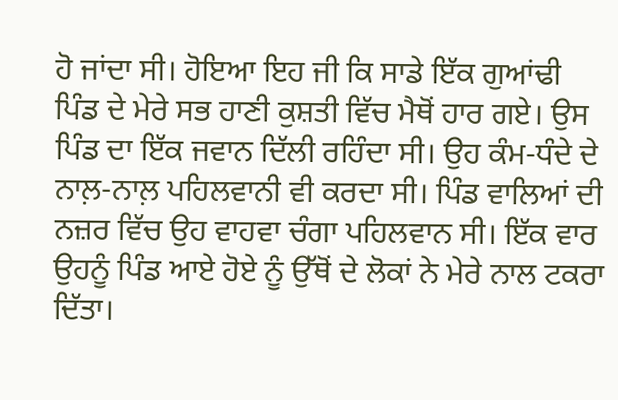ਹੋ ਜਾਂਦਾ ਸੀ। ਹੋਇਆ ਇਹ ਜੀ ਕਿ ਸਾਡੇ ਇੱਕ ਗੁਆਂਢੀ ਪਿੰਡ ਦੇ ਮੇਰੇ ਸਭ ਹਾਣੀ ਕੁਸ਼ਤੀ ਵਿੱਚ ਮੈਥੋਂ ਹਾਰ ਗਏ। ਉਸ ਪਿੰਡ ਦਾ ਇੱਕ ਜਵਾਨ ਦਿੱਲੀ ਰਹਿੰਦਾ ਸੀ। ਉਹ ਕੰਮ-ਧੰਦੇ ਦੇ ਨਾਲ਼-ਨਾਲ਼ ਪਹਿਲਵਾਨੀ ਵੀ ਕਰਦਾ ਸੀ। ਪਿੰਡ ਵਾਲਿਆਂ ਦੀ ਨਜ਼ਰ ਵਿੱਚ ਉਹ ਵਾਹਵਾ ਚੰਗਾ ਪਹਿਲਵਾਨ ਸੀ। ਇੱਕ ਵਾਰ ਉਹਨੂੰ ਪਿੰਡ ਆਏ ਹੋਏ ਨੂੰ ਉੱਥੋਂ ਦੇ ਲੋਕਾਂ ਨੇ ਮੇਰੇ ਨਾਲ ਟਕਰਾ ਦਿੱਤਾ।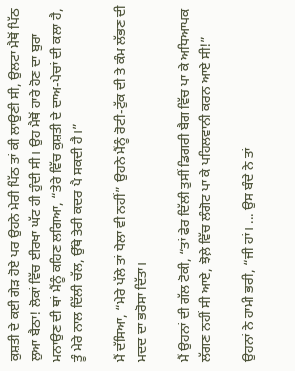ਕੁਸ਼ਤੀ ਦੇ ਕਈ ਗੇੜ ਹੋਏ ਪਰ ਉਹਨੇ ਮੇਰੀ ਪਿੱਠ ਤਾਂ ਕੀ ਲਾਉਣੀ ਸੀ, ਉਲਟਾ ਮੈਥੋਂ ਪਿੱਠ ਲੁਆ ਬੈਠਾ! ਲੋਕਾਂ ਵਿੱਚ ਈਰਖਾ ਘੱਟ ਹੀ ਹੁੰਦੀ ਸੀ। ਉਹ ਮੈਥੋਂ ਹਾਰੇ ਹੋਣ ਦਾ ਬੁਰਾ ਮਨਾਉਣ ਦੀ ਥਾਂ ਮੈਂਨੂੰ ਕਹਿਣ ਲਗਿਆ, “ਤੇਰੇ ਵਿੱਚ ਕੁਸ਼ਤੀ ਦੇ ਦਾਅ-ਪੇਚਾਂ ਦੀ ਕਲਾ ਹੈ, ਤੂੰ ਮੇਰੇ ਨਾਲ ਦਿੱਲੀ ਚੱਲ, ਉੱਥੇ ਤੇਰੀ ਕਦਰ ਪੈ ਸਕਦੀ ਹੈ।”

ਮੈਂ ਦੱਸਿਆ, “ਮੇਰੇ ਪੱਲੇ ਤਾਂ ਧੇਲਾ ਵੀ ਨਹੀਂ” ਉਹਨੇ ਮੈਂਨੂੰ ਰੋਟੀ-ਟੁੱਕ ਦੀ ਤੇ ਕੰਮ ਲੱਭਣ ਦੀ ਮਦਦ ਦਾ ਭਰੋਸਾ ਦਿੱਤਾ।

ਮੈਂ ਉਹਨਾਂ ਦੀ ਗੱਲ ਟੋਕੀ, “ਤਾਂ ਫੇਰ ਦਿੱਲੀ ਤੁਸੀਂ ਡਿਗਰੀ ਬੈਗ ਵਿੱਚ ਪਾ ਕੇ ਅਧਿਆਪਕ ਲੱਗਣ ਨਹੀਂ ਸੀ ਆਏ, ਝੋਲ਼ੇ ਵਿੱਚ ਲੰਗੋਟ ਪਾ ਕੇ ਪਹਿਲਵਾਨੀ ਕਰਨ ਆਏ ਸੀ!”

ਉਹਨਾਂ ਨੇ ਹਾਮੀ ਭਰੀ, “ਜੀ ਹਾਂ। ... ਉਸ ਬੰਦੇ ਨੇ ਤਾਂ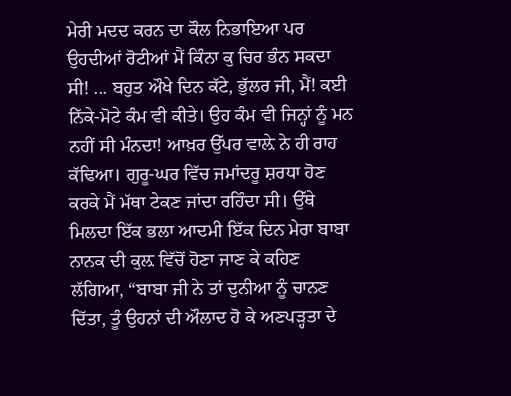ਮੇਰੀ ਮਦਦ ਕਰਨ ਦਾ ਕੌਲ ਨਿਭਾਇਆ ਪਰ ਉਹਦੀਆਂ ਰੋਟੀਆਂ ਮੈਂ ਕਿੰਨਾ ਕੁ ਚਿਰ ਭੰਨ ਸਕਦਾ ਸੀ! ... ਬਹੁਤ ਔਖੇ ਦਿਨ ਕੱਟੇ, ਭੁੱਲਰ ਜੀ, ਮੈਂ! ਕਈ ਨਿੱਕੇ-ਮੋਟੇ ਕੰਮ ਵੀ ਕੀਤੇ। ਉਹ ਕੰਮ ਵੀ ਜਿਨ੍ਹਾਂ ਨੂੰ ਮਨ ਨਹੀਂ ਸੀ ਮੰਨਦਾ! ਆਖ਼ਰ ਉੱਪਰ ਵਾਲ਼ੇ ਨੇ ਹੀ ਰਾਹ ਕੱਢਿਆ। ਗੁਰੂ-ਘਰ ਵਿੱਚ ਜਮਾਂਦਰੂ ਸ਼ਰਧਾ ਹੋਣ ਕਰਕੇ ਮੈਂ ਮੱਥਾ ਟੇਕਣ ਜਾਂਦਾ ਰਹਿੰਦਾ ਸੀ। ਉੱਥੇ ਮਿਲਦਾ ਇੱਕ ਭਲਾ ਆਦਮੀ ਇੱਕ ਦਿਨ ਮੇਰਾ ਬਾਬਾ ਨਾਨਕ ਦੀ ਕੁਲ਼ ਵਿੱਚੋਂ ਹੋਣਾ ਜਾਣ ਕੇ ਕਹਿਣ ਲੱਗਿਆ, “ਬਾਬਾ ਜੀ ਨੇ ਤਾਂ ਦੁਨੀਆ ਨੂੰ ਚਾਨਣ ਦਿੱਤਾ, ਤੂੰ ਉਹਨਾਂ ਦੀ ਔਲਾਦ ਹੋ ਕੇ ਅਣਪੜ੍ਹਤਾ ਦੇ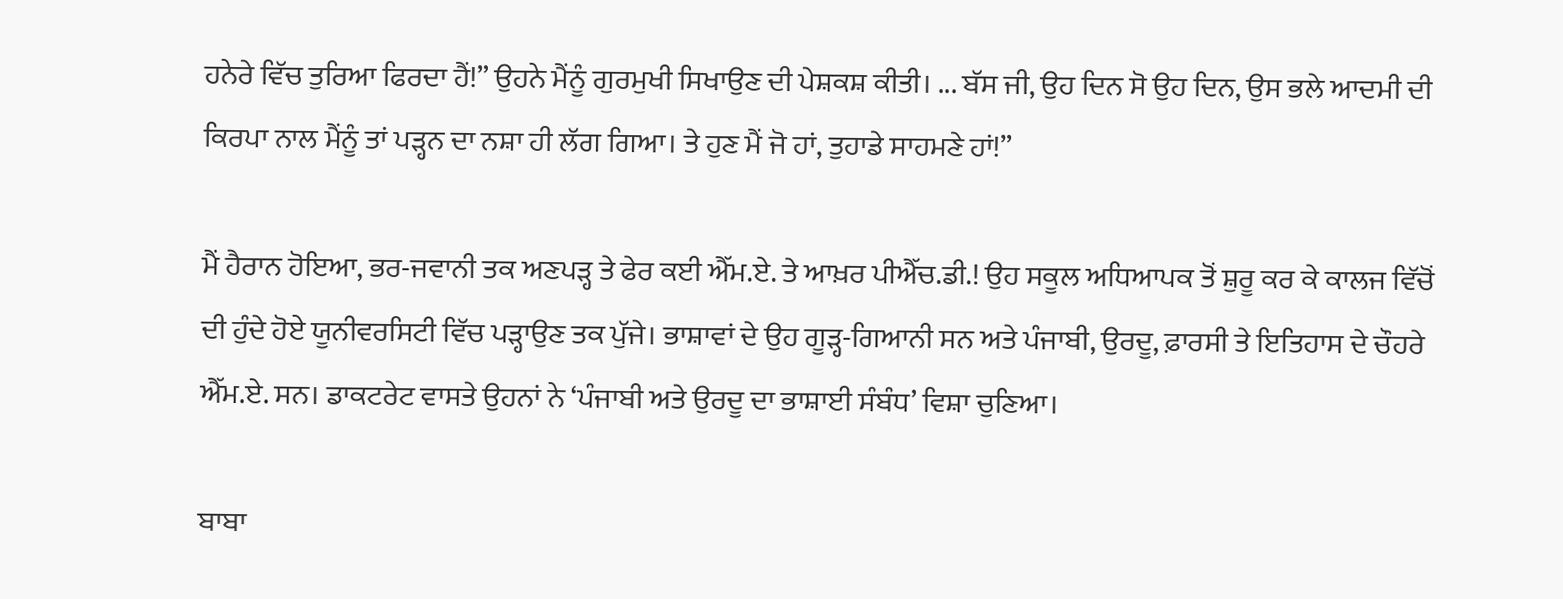ਹਨੇਰੇ ਵਿੱਚ ਤੁਰਿਆ ਫਿਰਦਾ ਹੈਂ!” ਉਹਨੇ ਮੈਂਨੂੰ ਗੁਰਮੁਖੀ ਸਿਖਾਉਣ ਦੀ ਪੇਸ਼ਕਸ਼ ਕੀਤੀ। ... ਬੱਸ ਜੀ, ਉਹ ਦਿਨ ਸੋ ਉਹ ਦਿਨ, ਉਸ ਭਲੇ ਆਦਮੀ ਦੀ ਕਿਰਪਾ ਨਾਲ ਮੈਂਨੂੰ ਤਾਂ ਪੜ੍ਹਨ ਦਾ ਨਸ਼ਾ ਹੀ ਲੱਗ ਗਿਆ। ਤੇ ਹੁਣ ਮੈਂ ਜੋ ਹਾਂ, ਤੁਹਾਡੇ ਸਾਹਮਣੇ ਹਾਂ!”

ਮੈਂ ਹੈਰਾਨ ਹੋਇਆ, ਭਰ-ਜਵਾਨੀ ਤਕ ਅਣਪੜ੍ਹ ਤੇ ਫੇਰ ਕਈ ਐੱਮ.ਏ. ਤੇ ਆਖ਼ਰ ਪੀਐੱਚ.ਡੀ.! ਉਹ ਸਕੂਲ ਅਧਿਆਪਕ ਤੋਂ ਸ਼ੁਰੂ ਕਰ ਕੇ ਕਾਲਜ ਵਿੱਚੋਂ ਦੀ ਹੁੰਦੇ ਹੋਏ ਯੂਨੀਵਰਸਿਟੀ ਵਿੱਚ ਪੜ੍ਹਾਉਣ ਤਕ ਪੁੱਜੇ। ਭਾਸ਼ਾਵਾਂ ਦੇ ਉਹ ਗੂੜ੍ਹ-ਗਿਆਨੀ ਸਨ ਅਤੇ ਪੰਜਾਬੀ, ਉਰਦੂ, ਫ਼ਾਰਸੀ ਤੇ ਇਤਿਹਾਸ ਦੇ ਚੌਹਰੇ ਐੱਮ.ਏ. ਸਨ। ਡਾਕਟਰੇਟ ਵਾਸਤੇ ਉਹਨਾਂ ਨੇ ‘ਪੰਜਾਬੀ ਅਤੇ ਉਰਦੂ ਦਾ ਭਾਸ਼ਾਈ ਸੰਬੰਧ’ ਵਿਸ਼ਾ ਚੁਣਿਆ।

ਬਾਬਾ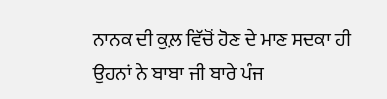ਨਾਨਕ ਦੀ ਕੁਲ਼ ਵਿੱਚੋਂ ਹੋਣ ਦੇ ਮਾਣ ਸਦਕਾ ਹੀ ਉਹਨਾਂ ਨੇ ਬਾਬਾ ਜੀ ਬਾਰੇ ਪੰਜ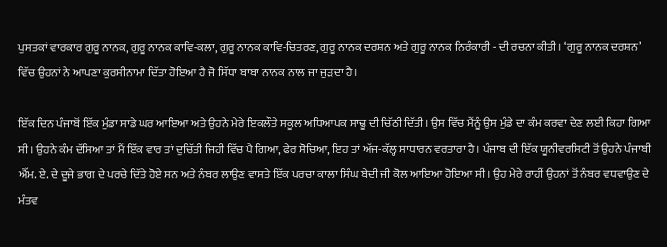ਪੁਸਤਕਾਂ ਵਾਰਕਾਰ ਗੁਰੂ ਨਾਨਕ, ਗੁਰੂ ਨਾਨਕ ਕਾਵਿ-ਕਲਾ, ਗੁਰੂ ਨਾਨਕ ਕਾਵਿ-ਚਿਤਰਣ, ਗੁਰੂ ਨਾਨਕ ਦਰਸ਼ਨ ਅਤੇ ਗੁਰੂ ਨਾਨਕ ਨਿਰੰਕਾਰੀ - ਦੀ ਰਚਨਾ ਕੀਤੀ। ‘ਗੁਰੂ ਨਾਨਕ ਦਰਸ਼ਨ’ ਵਿੱਚ ਉਹਨਾਂ ਨੇ ਆਪਣਾ ਕੁਰਸੀਨਾਮਾ ਦਿੱਤਾ ਹੋਇਆ ਹੈ ਜੋ ਸਿੱਧਾ ਬਾਬਾ ਨਾਨਕ ਨਾਲ ਜਾ ਜੁੜਦਾ ਹੈ।

ਇੱਕ ਦਿਨ ਪੰਜਾਬੋਂ ਇੱਕ ਮੁੰਡਾ ਸਾਡੇ ਘਰ ਆਇਆ ਅਤੇ ਉਹਨੇ ਮੇਰੇ ਇਕਲੌਤੇ ਸਕੂਲ ਅਧਿਆਪਕ ਸਾਢੂ ਦੀ ਚਿੱਠੀ ਦਿੱਤੀ। ਉਸ ਵਿੱਚ ਮੈਂਨੂੰ ਉਸ ਮੁੰਡੇ ਦਾ ਕੰਮ ਕਰਵਾ ਦੇਣ ਲਈ ਕਿਹਾ ਗਿਆ ਸੀ। ਉਹਨੇ ਕੰਮ ਦੱਸਿਆ ਤਾਂ ਮੈਂ ਇੱਕ ਵਾਰ ਤਾਂ ਦੁਚਿੱਤੀ ਜਿਹੀ ਵਿੱਚ ਪੈ ਗਿਆ, ਫੇਰ ਸੋਚਿਆ, ਇਹ ਤਾਂ ਅੱਜ-ਕੱਲ੍ਹ ਸਾਧਾਰਨ ਵਰਤਾਰਾ ਹੈ। ਪੰਜਾਬ ਦੀ ਇੱਕ ਯੂਨੀਵਰਸਿਟੀ ਤੋਂ ਉਹਨੇ ਪੰਜਾਬੀ ਐੱਮ. ਏ. ਦੇ ਦੂਜੇ ਭਾਗ ਦੇ ਪਰਚੇ ਦਿੱਤੇ ਹੋਏ ਸਨ ਅਤੇ ਨੰਬਰ ਲਾਉਣ ਵਾਸਤੇ ਇੱਕ ਪਰਚਾ ਕਾਲਾ ਸਿੰਘ ਬੇਦੀ ਜੀ ਕੋਲ ਆਇਆ ਹੋਇਆ ਸੀ। ਉਹ ਮੇਰੇ ਰਾਹੀਂ ਉਹਨਾਂ ਤੋਂ ਨੰਬਰ ਵਧਵਾਉਣ ਦੇ ਮੰਤਵ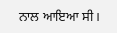ਨਾਲ ਆਇਆ ਸੀ।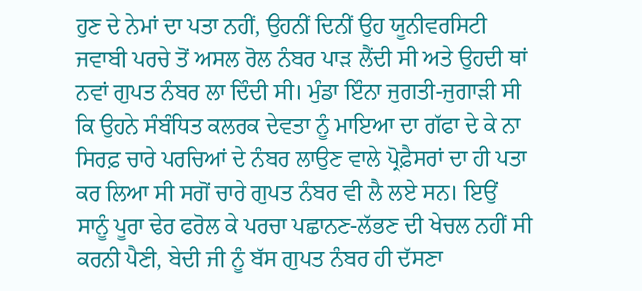ਹੁਣ ਦੇ ਨੇਮਾਂ ਦਾ ਪਤਾ ਨਹੀਂ, ਉਹਨੀਂ ਦਿਨੀਂ ਉਹ ਯੂਨੀਵਰਸਿਟੀ ਜਵਾਬੀ ਪਰਚੇ ਤੋਂ ਅਸਲ ਰੋਲ ਨੰਬਰ ਪਾੜ ਲੈਂਦੀ ਸੀ ਅਤੇ ਉਹਦੀ ਥਾਂ ਨਵਾਂ ਗੁਪਤ ਨੰਬਰ ਲਾ ਦਿੰਦੀ ਸੀ। ਮੁੰਡਾ ਇੰਨਾ ਜੁਗਤੀ-ਜੁਗਾੜੀ ਸੀ ਕਿ ਉਹਨੇ ਸੰਬੰਧਿਤ ਕਲਰਕ ਦੇਵਤਾ ਨੂੰ ਮਾਇਆ ਦਾ ਗੱਫਾ ਦੇ ਕੇ ਨਾ ਸਿਰਫ਼ ਚਾਰੇ ਪਰਚਿਆਂ ਦੇ ਨੰਬਰ ਲਾਉਣ ਵਾਲੇ ਪ੍ਰੋਫ਼ੈਸਰਾਂ ਦਾ ਹੀ ਪਤਾ ਕਰ ਲਿਆ ਸੀ ਸਗੋਂ ਚਾਰੇ ਗੁਪਤ ਨੰਬਰ ਵੀ ਲੈ ਲਏ ਸਨ। ਇਉਂ ਸਾਨੂੰ ਪੂਰਾ ਢੇਰ ਫਰੋਲ ਕੇ ਪਰਚਾ ਪਛਾਨਣ-ਲੱਭਣ ਦੀ ਖੇਚਲ ਨਹੀਂ ਸੀ ਕਰਨੀ ਪੈਣੀ, ਬੇਦੀ ਜੀ ਨੂੰ ਬੱਸ ਗੁਪਤ ਨੰਬਰ ਹੀ ਦੱਸਣਾ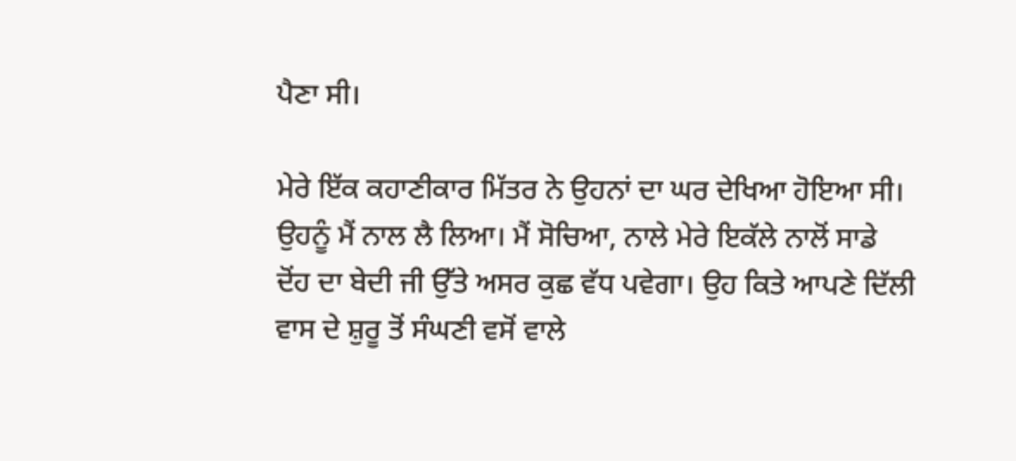ਪੈਣਾ ਸੀ।

ਮੇਰੇ ਇੱਕ ਕਹਾਣੀਕਾਰ ਮਿੱਤਰ ਨੇ ਉਹਨਾਂ ਦਾ ਘਰ ਦੇਖਿਆ ਹੋਇਆ ਸੀ। ਉਹਨੂੰ ਮੈਂ ਨਾਲ ਲੈ ਲਿਆ। ਮੈਂ ਸੋਚਿਆ, ਨਾਲੇ ਮੇਰੇ ਇਕੱਲੇ ਨਾਲੋਂ ਸਾਡੇ ਦੋਂਹ ਦਾ ਬੇਦੀ ਜੀ ਉੱਤੇ ਅਸਰ ਕੁਛ ਵੱਧ ਪਵੇਗਾ। ਉਹ ਕਿਤੇ ਆਪਣੇ ਦਿੱਲੀ ਵਾਸ ਦੇ ਸ਼ੁਰੂ ਤੋਂ ਸੰਘਣੀ ਵਸੋਂ ਵਾਲੇ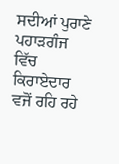ਸਦੀਆਂ ਪੁਰਾਣੇ ਪਹਾੜਗੰਜ ਵਿੱਚ ਕਿਰਾਏਦਾਰ ਵਜੋਂ ਰਹਿ ਰਹੇ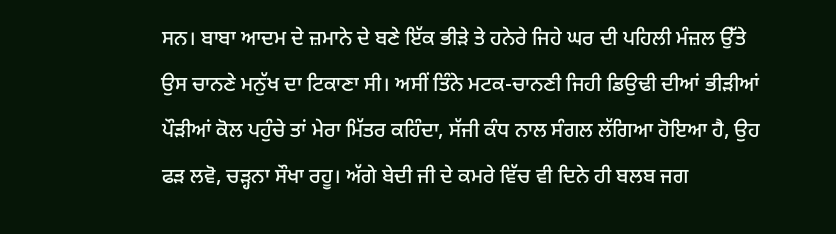ਸਨ। ਬਾਬਾ ਆਦਮ ਦੇ ਜ਼ਮਾਨੇ ਦੇ ਬਣੇ ਇੱਕ ਭੀੜੇ ਤੇ ਹਨੇਰੇ ਜਿਹੇ ਘਰ ਦੀ ਪਹਿਲੀ ਮੰਜ਼ਲ ਉੱਤੇ ਉਸ ਚਾਨਣੇ ਮਨੁੱਖ ਦਾ ਟਿਕਾਣਾ ਸੀ। ਅਸੀਂ ਤਿੰਨੇ ਮਟਕ-ਚਾਨਣੀ ਜਿਹੀ ਡਿਉਢੀ ਦੀਆਂ ਭੀੜੀਆਂ ਪੌੜੀਆਂ ਕੋਲ ਪਹੁੰਚੇ ਤਾਂ ਮੇਰਾ ਮਿੱਤਰ ਕਹਿੰਦਾ, ਸੱਜੀ ਕੰਧ ਨਾਲ ਸੰਗਲ ਲੱਗਿਆ ਹੋਇਆ ਹੈ, ਉਹ ਫੜ ਲਵੋ, ਚੜ੍ਹਨਾ ਸੌਖਾ ਰਹੂ। ਅੱਗੇ ਬੇਦੀ ਜੀ ਦੇ ਕਮਰੇ ਵਿੱਚ ਵੀ ਦਿਨੇ ਹੀ ਬਲਬ ਜਗ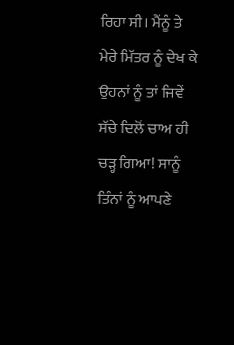ਰਿਹਾ ਸੀ। ਮੈਂਨੂੰ ਤੇ ਮੇਰੇ ਮਿੱਤਰ ਨੂੰ ਦੇਖ ਕੇ ਉਹਨਾਂ ਨੂੰ ਤਾਂ ਜਿਵੇਂ ਸੱਚੇ ਦਿਲੋਂ ਚਾਅ ਹੀ ਚੜ੍ਹ ਗਿਆ! ਸਾਨੂੰ ਤਿੰਨਾਂ ਨੂੰ ਆਪਣੇ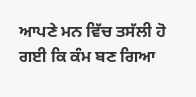ਆਪਣੇ ਮਨ ਵਿੱਚ ਤਸੱਲੀ ਹੋ ਗਈ ਕਿ ਕੰਮ ਬਣ ਗਿਆ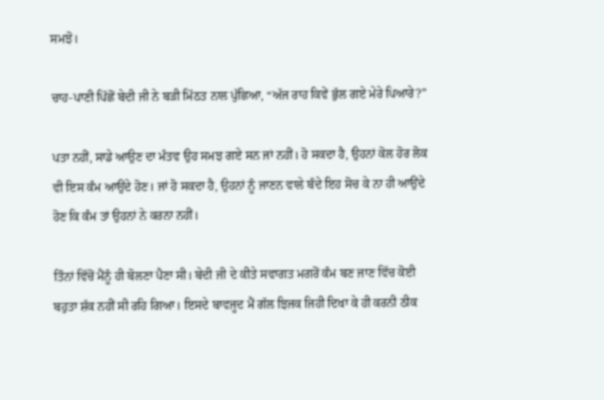ਸਮਝੋ।

ਚਾਹ-ਪਾਣੀ ਪਿੱਛੋਂ ਬੇਦੀ ਜੀ ਨੇ ਬੜੀ ਮਿੱਠਤ ਨਾਲ ਪੁੱਛਿਆ, “ਅੱਜ ਰਾਹ ਕਿਵੇਂ ਭੁੱਲ ਗਏ ਮੇਰੇ ਪਿਆਰੇ?”

ਪਤਾ ਨਹੀਂ, ਸਾਡੇ ਆਉਣ ਦਾ ਮੰਤਵ ਉਹ ਸਮਝ ਗਏ ਸਨ ਜਾਂ ਨਹੀਂ। ਹੋ ਸਕਦਾ ਹੈ, ਉਹਨਾਂ ਕੋਲ ਹੋਰ ਲੋਕ ਵੀ ਇਸ ਕੰਮ ਆਉਂਦੇ ਹੋਣ। ਜਾਂ ਹੋ ਸਕਦਾ ਹੈ, ਉਹਨਾਂ ਨੂੰ ਜਾਣਨ ਵਾਲੇ ਬੰਦੇ ਇਹ ਸੋਚ ਕੇ ਨਾ ਹੀ ਆਉਂਦੇ ਹੋਣ ਕਿ ਕੰਮ ਤਾਂ ਉਹਨਾਂ ਨੇ ਕਰਨਾ ਨਹੀਂ।

ਤਿੰਨਾਂ ਵਿੱਚੋਂ ਮੈਂਨੂੰ ਹੀ ਬੋਲਣਾ ਪੈਣਾ ਸੀ। ਬੇਦੀ ਜੀ ਦੇ ਕੀਤੇ ਸਵਾਗਤ ਮਗਰੋਂ ਕੰਮ ਬਣ ਜਾਣ ਵਿੱਚ ਕੋਈ ਬਹੁਤਾ ਸ਼ੱਕ ਨਹੀਂ ਸੀ ਰਹਿ ਗਿਆ। ਇਸਦੇ ਬਾਵਜੂਦ ਮੈਂ ਗੱਲ ਝਿਜਕ ਜਿਹੀ ਦਿਖਾ ਕੇ ਹੀ ਕਰਨੀ ਠੀਕ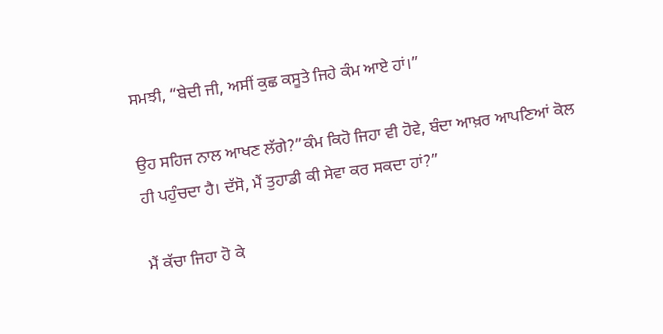ਸਮਝੀ, “ਬੇਦੀ ਜੀ, ਅਸੀਂ ਕੁਛ ਕਸੂਤੇ ਜਿਹੇ ਕੰਮ ਆਏ ਹਾਂ।”

ਉਹ ਸਹਿਜ ਨਾਲ ਆਖਣ ਲੱਗੇ?”ਕੰਮ ਕਿਹੋ ਜਿਹਾ ਵੀ ਹੋਵੇ, ਬੰਦਾ ਆਖ਼ਰ ਆਪਣਿਆਂ ਕੋਲ ਹੀ ਪਹੁੰਚਦਾ ਹੈ। ਦੱਸੋ, ਮੈਂ ਤੁਹਾਡੀ ਕੀ ਸੇਵਾ ਕਰ ਸਕਦਾ ਹਾਂ?”

ਮੈਂ ਕੱਚਾ ਜਿਹਾ ਹੋ ਕੇ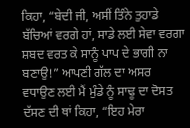ਕਿਹਾ, “ਬੇਦੀ ਜੀ, ਅਸੀਂ ਤਿੰਨੇ ਤੁਹਾਡੇ ਬੱਚਿਆਂ ਵਰਗੇ ਹਾਂ, ਸਾਡੇ ਲਈ ਸੇਵਾ ਵਰਗਾ ਸ਼ਬਦ ਵਰਤ ਕੇ ਸਾਨੂੰ ਪਾਪ ਦੇ ਭਾਗੀ ਨਾ ਬਣਾਉ!” ਆਪਣੀ ਗੱਲ ਦਾ ਅਸਰ ਵਧਾਉਣ ਲਈ ਮੈਂ ਮੁੰਡੇ ਨੂੰ ਸਾਢੂ ਦਾ ਦੋਸਤ ਦੱਸਣ ਦੀ ਥਾਂ ਕਿਹਾ, “ਇਹ ਮੇਰਾ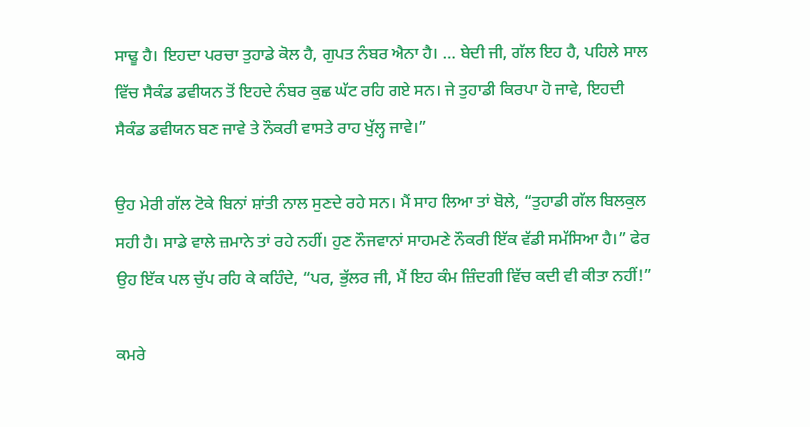ਸਾਢੂ ਹੈ। ਇਹਦਾ ਪਰਚਾ ਤੁਹਾਡੇ ਕੋਲ ਹੈ, ਗੁਪਤ ਨੰਬਰ ਐਨਾ ਹੈ। … ਬੇਦੀ ਜੀ, ਗੱਲ ਇਹ ਹੈ, ਪਹਿਲੇ ਸਾਲ ਵਿੱਚ ਸੈਕੰਡ ਡਵੀਯਨ ਤੋਂ ਇਹਦੇ ਨੰਬਰ ਕੁਛ ਘੱਟ ਰਹਿ ਗਏ ਸਨ। ਜੇ ਤੁਹਾਡੀ ਕਿਰਪਾ ਹੋ ਜਾਵੇ, ਇਹਦੀ ਸੈਕੰਡ ਡਵੀਯਨ ਬਣ ਜਾਵੇ ਤੇ ਨੌਕਰੀ ਵਾਸਤੇ ਰਾਹ ਖੁੱਲ੍ਹ ਜਾਵੇ।”

ਉਹ ਮੇਰੀ ਗੱਲ ਟੋਕੇ ਬਿਨਾਂ ਸ਼ਾਂਤੀ ਨਾਲ ਸੁਣਦੇ ਰਹੇ ਸਨ। ਮੈਂ ਸਾਹ ਲਿਆ ਤਾਂ ਬੋਲੇ, “ਤੁਹਾਡੀ ਗੱਲ ਬਿਲਕੁਲ ਸਹੀ ਹੈ। ਸਾਡੇ ਵਾਲੇ ਜ਼ਮਾਨੇ ਤਾਂ ਰਹੇ ਨਹੀਂ। ਹੁਣ ਨੌਜਵਾਨਾਂ ਸਾਹਮਣੇ ਨੌਕਰੀ ਇੱਕ ਵੱਡੀ ਸਮੱਸਿਆ ਹੈ।” ਫੇਰ ਉਹ ਇੱਕ ਪਲ ਚੁੱਪ ਰਹਿ ਕੇ ਕਹਿੰਦੇ, “ਪਰ, ਭੁੱਲਰ ਜੀ, ਮੈਂ ਇਹ ਕੰਮ ਜ਼ਿੰਦਗੀ ਵਿੱਚ ਕਦੀ ਵੀ ਕੀਤਾ ਨਹੀਂ!”

ਕਮਰੇ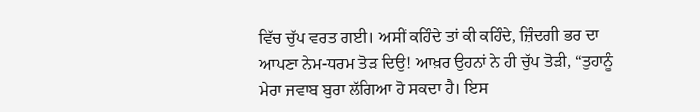ਵਿੱਚ ਚੁੱਪ ਵਰਤ ਗਈ। ਅਸੀਂ ਕਹਿੰਦੇ ਤਾਂ ਕੀ ਕਹਿੰਦੇ, ਜ਼ਿੰਦਗੀ ਭਰ ਦਾ ਆਪਣਾ ਨੇਮ-ਧਰਮ ਤੋੜ ਦਿਉ! ਆਖ਼ਰ ਉਹਨਾਂ ਨੇ ਹੀ ਚੁੱਪ ਤੋੜੀ, “ਤੁਹਾਨੂੰ ਮੇਰਾ ਜਵਾਬ ਬੁਰਾ ਲੱਗਿਆ ਹੋ ਸਕਦਾ ਹੈ। ਇਸ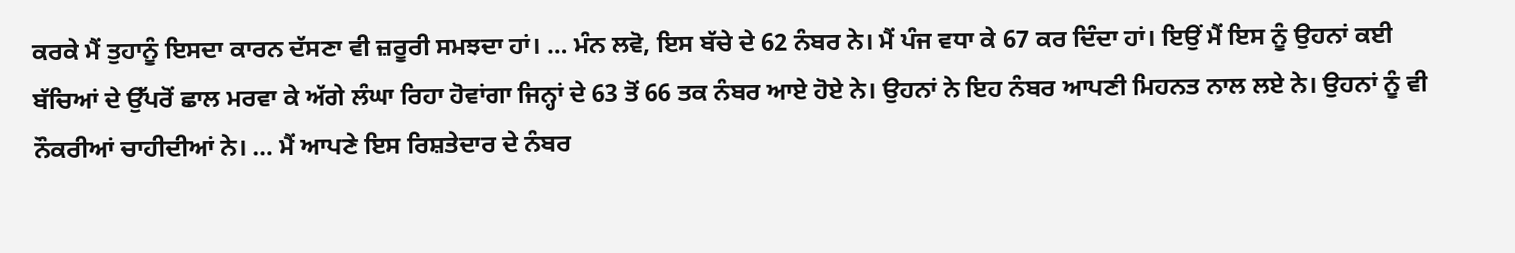ਕਰਕੇ ਮੈਂ ਤੁਹਾਨੂੰ ਇਸਦਾ ਕਾਰਨ ਦੱਸਣਾ ਵੀ ਜ਼ਰੂਰੀ ਸਮਝਦਾ ਹਾਂ। … ਮੰਨ ਲਵੋ, ਇਸ ਬੱਚੇ ਦੇ 62 ਨੰਬਰ ਨੇ। ਮੈਂ ਪੰਜ ਵਧਾ ਕੇ 67 ਕਰ ਦਿੰਦਾ ਹਾਂ। ਇਉਂ ਮੈਂ ਇਸ ਨੂੰ ਉਹਨਾਂ ਕਈ ਬੱਚਿਆਂ ਦੇ ਉੱਪਰੋਂ ਛਾਲ ਮਰਵਾ ਕੇ ਅੱਗੇ ਲੰਘਾ ਰਿਹਾ ਹੋਵਾਂਗਾ ਜਿਨ੍ਹਾਂ ਦੇ 63 ਤੋਂ 66 ਤਕ ਨੰਬਰ ਆਏ ਹੋਏ ਨੇ। ਉਹਨਾਂ ਨੇ ਇਹ ਨੰਬਰ ਆਪਣੀ ਮਿਹਨਤ ਨਾਲ ਲਏ ਨੇ। ਉਹਨਾਂ ਨੂੰ ਵੀ ਨੌਕਰੀਆਂ ਚਾਹੀਦੀਆਂ ਨੇ। … ਮੈਂ ਆਪਣੇ ਇਸ ਰਿਸ਼ਤੇਦਾਰ ਦੇ ਨੰਬਰ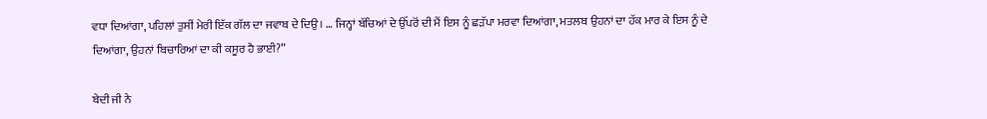ਵਧਾ ਦਿਆਂਗਾ, ਪਹਿਲਾਂ ਤੁਸੀਂ ਮੇਰੀ ਇੱਕ ਗੱਲ ਦਾ ਜਵਾਬ ਦੇ ਦਿਉ। … ਜਿਨ੍ਹਾਂ ਬੱਚਿਆਂ ਦੇ ਉੱਪਰੋਂ ਦੀ ਮੈਂ ਇਸ ਨੂੰ ਛੜੱਪਾ ਮਰਵਾ ਦਿਆਂਗਾ, ਮਤਲਬ ਉਹਨਾਂ ਦਾ ਹੱਕ ਮਾਰ ਕੇ ਇਸ ਨੂੰ ਦੇ ਦਿਆਂਗਾ, ਉਹਨਾਂ ਬਿਚਾਰਿਆਂ ਦਾ ਕੀ ਕਸੂਰ ਹੈ ਭਾਈ?”

ਬੇਦੀ ਜੀ ਨੇ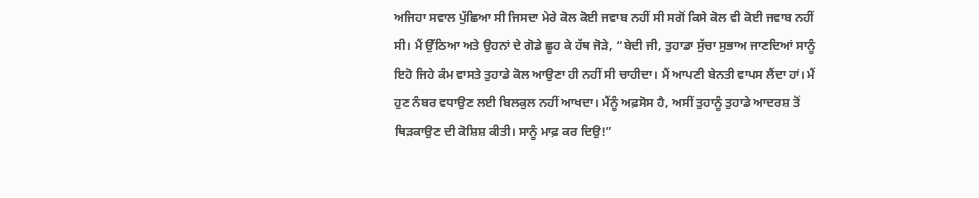ਅਜਿਹਾ ਸਵਾਲ ਪੁੱਛਿਆ ਸੀ ਜਿਸਦਾ ਮੇਰੇ ਕੋਲ ਕੋਈ ਜਵਾਬ ਨਹੀਂ ਸੀ ਸਗੋਂ ਕਿਸੇ ਕੋਲ ਵੀ ਕੋਈ ਜਵਾਬ ਨਹੀਂ ਸੀ। ਮੈਂ ਉੱਠਿਆ ਅਤੇ ਉਹਨਾਂ ਦੇ ਗੋਡੇ ਛੂਹ ਕੇ ਹੱਥ ਜੋੜੇ, “ਬੇਦੀ ਜੀ, ਤੁਹਾਡਾ ਸੁੱਚਾ ਸੁਭਾਅ ਜਾਣਦਿਆਂ ਸਾਨੂੰ ਇਹੋ ਜਿਹੇ ਕੰਮ ਵਾਸਤੇ ਤੁਹਾਡੇ ਕੋਲ ਆਉਣਾ ਹੀ ਨਹੀਂ ਸੀ ਚਾਹੀਦਾ। ਮੈਂ ਆਪਣੀ ਬੇਨਤੀ ਵਾਪਸ ਲੈਂਦਾ ਹਾਂ। ਮੈਂ ਹੁਣ ਨੰਬਰ ਵਧਾਉਣ ਲਈ ਬਿਲਕੁਲ ਨਹੀਂ ਆਖਦਾ। ਮੈਂਨੂੰ ਅਫ਼ਸੋਸ ਹੈ, ਅਸੀਂ ਤੁਹਾਨੂੰ ਤੁਹਾਡੇ ਆਦਰਸ਼ ਤੋਂ ਥਿੜਕਾਉਣ ਦੀ ਕੋਸ਼ਿਸ਼ ਕੀਤੀ। ਸਾਨੂੰ ਮਾਫ਼ ਕਰ ਦਿਉ!”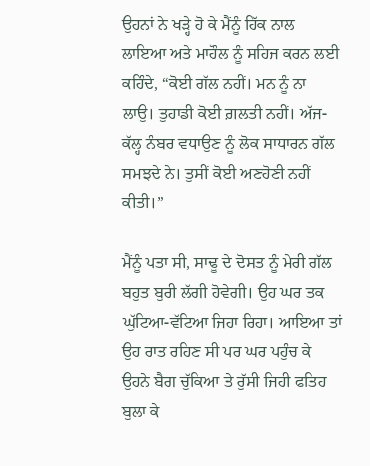ਉਹਨਾਂ ਨੇ ਖੜ੍ਹੇ ਹੋ ਕੇ ਮੈਂਨੂੰ ਹਿੱਕ ਨਾਲ ਲਾਇਆ ਅਤੇ ਮਾਹੌਲ ਨੂੰ ਸਹਿਜ ਕਰਨ ਲਈ ਕਹਿੰਦੇ, “ਕੋਈ ਗੱਲ ਨਹੀਂ। ਮਨ ਨੂੰ ਨਾ ਲਾਉ। ਤੁਹਾਡੀ ਕੋਈ ਗ਼ਲਤੀ ਨਹੀਂ। ਅੱਜ-ਕੱਲ੍ਹ ਨੰਬਰ ਵਧਾਉਣ ਨੂੰ ਲੋਕ ਸਾਧਾਰਨ ਗੱਲ ਸਮਝਦੇ ਨੇ। ਤੁਸੀਂ ਕੋਈ ਅਣਹੋਣੀ ਨਹੀਂ ਕੀਤੀ।”

ਮੈਂਨੂੰ ਪਤਾ ਸੀ, ਸਾਢੂ ਦੇ ਦੋਸਤ ਨੂੰ ਮੇਰੀ ਗੱਲ ਬਹੁਤ ਬੁਰੀ ਲੱਗੀ ਹੋਵੇਗੀ। ਉਹ ਘਰ ਤਕ ਘੁੱਟਿਆ-ਵੱਟਿਆ ਜਿਹਾ ਰਿਹਾ। ਆਇਆ ਤਾਂ ਉਹ ਰਾਤ ਰਹਿਣ ਸੀ ਪਰ ਘਰ ਪਹੁੰਚ ਕੇ ਉਹਨੇ ਬੈਗ ਚੁੱਕਿਆ ਤੇ ਰੁੱਸੀ ਜਿਹੀ ਫਤਿਹ ਬੁਲਾ ਕੇ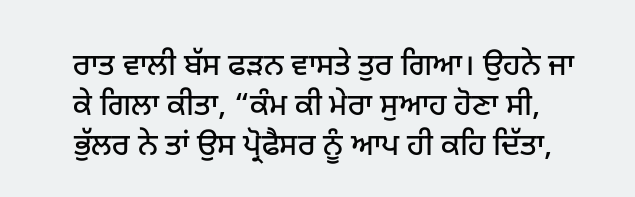ਰਾਤ ਵਾਲੀ ਬੱਸ ਫੜਨ ਵਾਸਤੇ ਤੁਰ ਗਿਆ। ਉਹਨੇ ਜਾ ਕੇ ਗਿਲਾ ਕੀਤਾ, “ਕੰਮ ਕੀ ਮੇਰਾ ਸੁਆਹ ਹੋਣਾ ਸੀ, ਭੁੱਲਰ ਨੇ ਤਾਂ ਉਸ ਪ੍ਰੋਫੈਸਰ ਨੂੰ ਆਪ ਹੀ ਕਹਿ ਦਿੱਤਾ,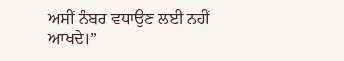ਅਸੀਂ ਨੰਬਰ ਵਧਾਉਣ ਲਈ ਨਹੀਂ ਆਖਦੇ।”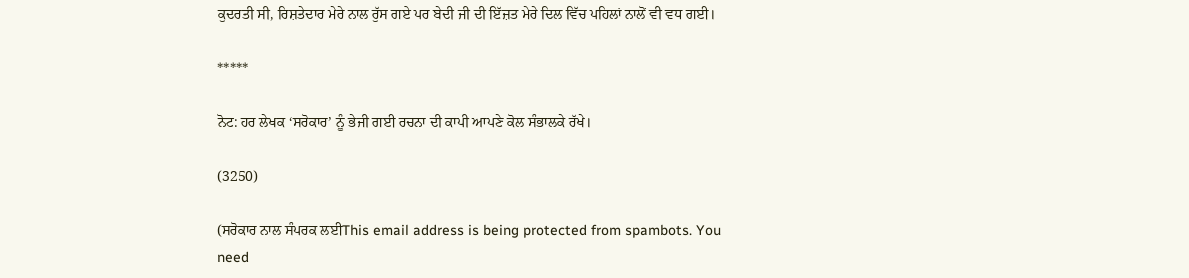ਕੁਦਰਤੀ ਸੀ, ਰਿਸ਼ਤੇਦਾਰ ਮੇਰੇ ਨਾਲ ਰੁੱਸ ਗਏ ਪਰ ਬੇਦੀ ਜੀ ਦੀ ਇੱਜ਼ਤ ਮੇਰੇ ਦਿਲ ਵਿੱਚ ਪਹਿਲਾਂ ਨਾਲੋਂ ਵੀ ਵਧ ਗਈ।

*****

ਨੋਟ: ਹਰ ਲੇਖਕ ‘ਸਰੋਕਾਰ’ ਨੂੰ ਭੇਜੀ ਗਈ ਰਚਨਾ ਦੀ ਕਾਪੀ ਆਪਣੇ ਕੋਲ ਸੰਭਾਲਕੇ ਰੱਖੇ।

(3250)

(ਸਰੋਕਾਰ ਨਾਲ ਸੰਪਰਕ ਲਈThis email address is being protected from spambots. You need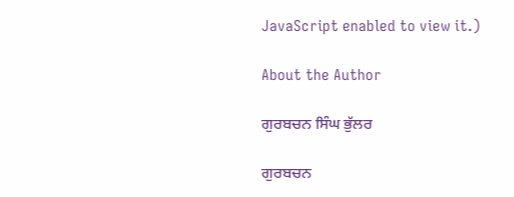JavaScript enabled to view it.)

About the Author

ਗੁਰਬਚਨ ਸਿੰਘ ਭੁੱਲਰ

ਗੁਰਬਚਨ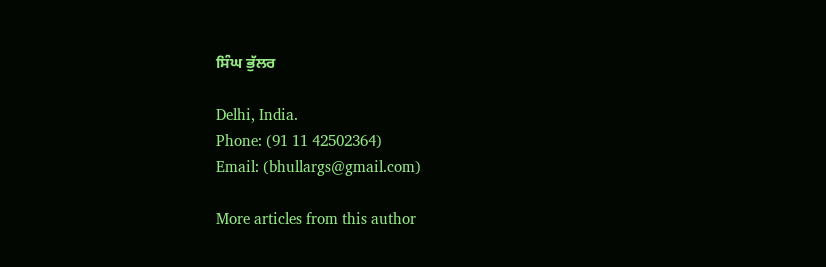ਸਿੰਘ ਭੁੱਲਰ

Delhi, India.
Phone: (91 11 42502364)
Email: (bhullargs@gmail.com)

More articles from this author